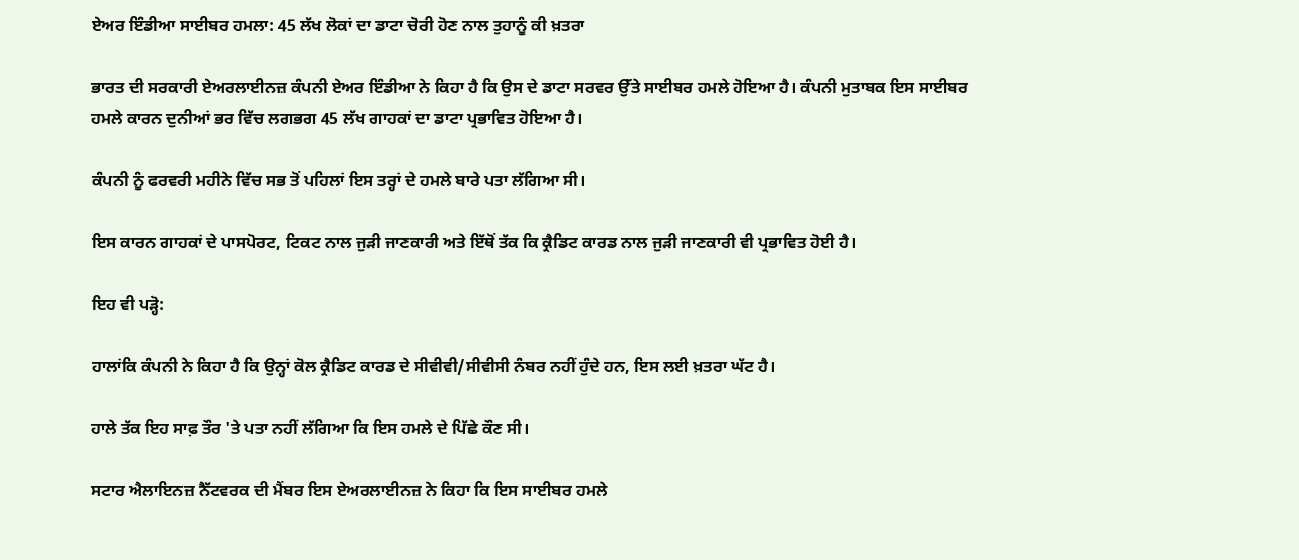ਏਅਰ ਇੰਡੀਆ ਸਾਈਬਰ ਹਮਲਾ: 45 ਲੱਖ ਲੋਕਾਂ ਦਾ ਡਾਟਾ ਚੋਰੀ ਹੋਣ ਨਾਲ ਤੁਹਾਨੂੰ ਕੀ ਖ਼ਤਰਾ

ਭਾਰਤ ਦੀ ਸਰਕਾਰੀ ਏਅਰਲਾਈਨਜ਼ ਕੰਪਨੀ ਏਅਰ ਇੰਡੀਆ ਨੇ ਕਿਹਾ ਹੈ ਕਿ ਉਸ ਦੇ ਡਾਟਾ ਸਰਵਰ ਉੱਤੇ ਸਾਈਬਰ ਹਮਲੇ ਹੋਇਆ ਹੈ। ਕੰਪਨੀ ਮੁਤਾਬਕ ਇਸ ਸਾਈਬਰ ਹਮਲੇ ਕਾਰਨ ਦੁਨੀਆਂ ਭਰ ਵਿੱਚ ਲਗਭਗ 45 ਲੱਖ ਗਾਹਕਾਂ ਦਾ ਡਾਟਾ ਪ੍ਰਭਾਵਿਤ ਹੋਇਆ ਹੈ।

ਕੰਪਨੀ ਨੂੰ ਫਰਵਰੀ ਮਹੀਨੇ ਵਿੱਚ ਸਭ ਤੋਂ ਪਹਿਲਾਂ ਇਸ ਤਰ੍ਹਾਂ ਦੇ ਹਮਲੇ ਬਾਰੇ ਪਤਾ ਲੱਗਿਆ ਸੀ।

ਇਸ ਕਾਰਨ ਗਾਹਕਾਂ ਦੇ ਪਾਸਪੋਰਟ, ਟਿਕਟ ਨਾਲ ਜੁੜੀ ਜਾਣਕਾਰੀ ਅਤੇ ਇੱਥੋਂ ਤੱਕ ਕਿ ਕ੍ਰੈਡਿਟ ਕਾਰਡ ਨਾਲ ਜੁੜੀ ਜਾਣਕਾਰੀ ਵੀ ਪ੍ਰਭਾਵਿਤ ਹੋਈ ਹੈ।

ਇਹ ਵੀ ਪੜ੍ਹੋ:

ਹਾਲਾਂਕਿ ਕੰਪਨੀ ਨੇ ਕਿਹਾ ਹੈ ਕਿ ਉਨ੍ਹਾਂ ਕੋਲ ਕ੍ਰੈਡਿਟ ਕਾਰਡ ਦੇ ਸੀਵੀਵੀ/ਸੀਵੀਸੀ ਨੰਬਰ ਨਹੀਂ ਹੁੰਦੇ ਹਨ, ਇਸ ਲਈ ਖ਼ਤਰਾ ਘੱਟ ਹੈ।

ਹਾਲੇ ਤੱਕ ਇਹ ਸਾਫ਼ ਤੌਰ 'ਤੇ ਪਤਾ ਨਹੀਂ ਲੱਗਿਆ ਕਿ ਇਸ ਹਮਲੇ ਦੇ ਪਿੱਛੇ ਕੌਣ ਸੀ।

ਸਟਾਰ ਐਲਾਇਨਜ਼ ਨੈੱਟਵਰਕ ਦੀ ਮੈਂਬਰ ਇਸ ਏਅਰਲਾਈਨਜ਼ ਨੇ ਕਿਹਾ ਕਿ ਇਸ ਸਾਈਬਰ ਹਮਲੇ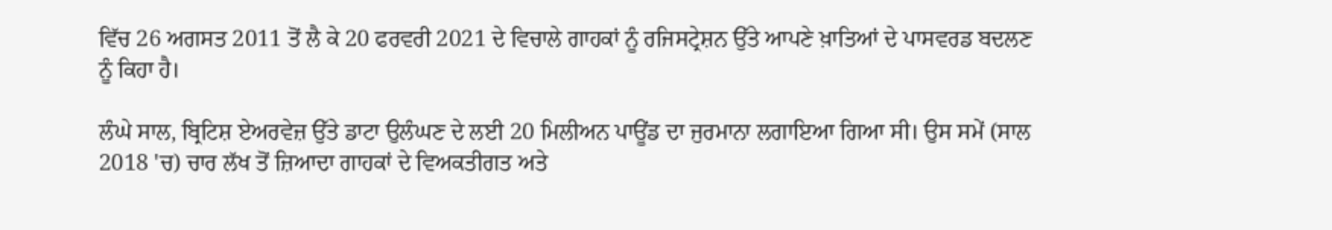ਵਿੱਚ 26 ਅਗਸਤ 2011 ਤੋਂ ਲੈ ਕੇ 20 ਫਰਵਰੀ 2021 ਦੇ ਵਿਚਾਲੇ ਗਾਹਕਾਂ ਨੂੰ ਰਜਿਸਟ੍ਰੇਸ਼ਨ ਉੱਤੇ ਆਪਣੇ ਖ਼ਾਤਿਆਂ ਦੇ ਪਾਸਵਰਡ ਬਦਲਣ ਨੂੰ ਕਿਹਾ ਹੈ।

ਲੰਘੇ ਸਾਲ, ਬ੍ਰਿਟਿਸ਼ ਏਅਰਵੇਜ਼ ਉੱਤੇ ਡਾਟਾ ਉਲੰਘਣ ਦੇ ਲਈ 20 ਮਿਲੀਅਨ ਪਾਊਂਡ ਦਾ ਜੁਰਮਾਨਾ ਲਗਾਇਆ ਗਿਆ ਸੀ। ਉਸ ਸਮੇਂ (ਸਾਲ 2018 'ਚ) ਚਾਰ ਲੱਖ ਤੋਂ ਜ਼ਿਆਦਾ ਗਾਹਕਾਂ ਦੇ ਵਿਅਕਤੀਗਤ ਅਤੇ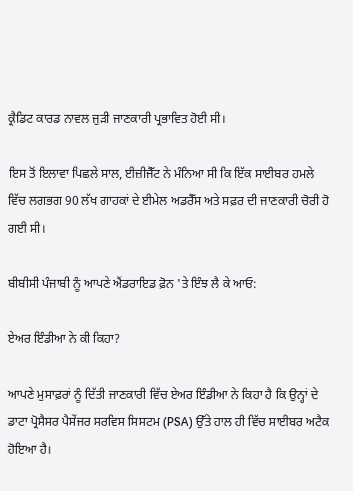ਕ੍ਰੈਡਿਟ ਕਾਰਡ ਨਾਵਲ ਜੁੜੀ ਜਾਣਕਾਰੀ ਪ੍ਰਭਾਵਿਤ ਹੋਈ ਸੀ।

ਇਸ ਤੋਂ ਇਲਾਵਾ ਪਿਛਲੇ ਸਾਲ, ਈਜ਼ੀਜੈੱਟ ਨੇ ਮੰਨਿਆ ਸੀ ਕਿ ਇੱਕ ਸਾਈਬਰ ਹਮਲੇ ਵਿੱਚ ਲਗਭਗ 90 ਲੱਖ ਗਾਹਕਾਂ ਦੇ ਈਮੇਲ ਅਡਰੈੱਸ ਅਤੇ ਸਫ਼ਰ ਦੀ ਜਾਣਕਾਰੀ ਚੋਰੀ ਹੋ ਗਈ ਸੀ।

ਬੀਬੀਸੀ ਪੰਜਾਬੀ ਨੂੰ ਆਪਣੇ ਐਂਡਰਾਇਡ ਫ਼ੋਨ 'ਤੇ ਇੰਝ ਲੈ ਕੇ ਆਓ:

ਏਅਰ ਇੰਡੀਆ ਨੇ ਕੀ ਕਿਹਾ?

ਆਪਣੇ ਮੁਸਾਫ਼ਰਾਂ ਨੂੰ ਦਿੱਤੀ ਜਾਣਕਾਰੀ ਵਿੱਚ ਏਅਰ ਇੰਡੀਆ ਨੇ ਕਿਹਾ ਹੈ ਕਿ ਉਨ੍ਹਾਂ ਦੇ ਡਾਟਾ ਪ੍ਰੋਸੈਸਰ ਪੈਸੇਂਜਰ ਸਰਵਿਸ ਸਿਸਟਮ (PSA) ਉੱਤੇ ਹਾਲ ਹੀ ਵਿੱਚ ਸਾਈਬਰ ਅਟੈਕ ਹੋਇਆ ਹੈ।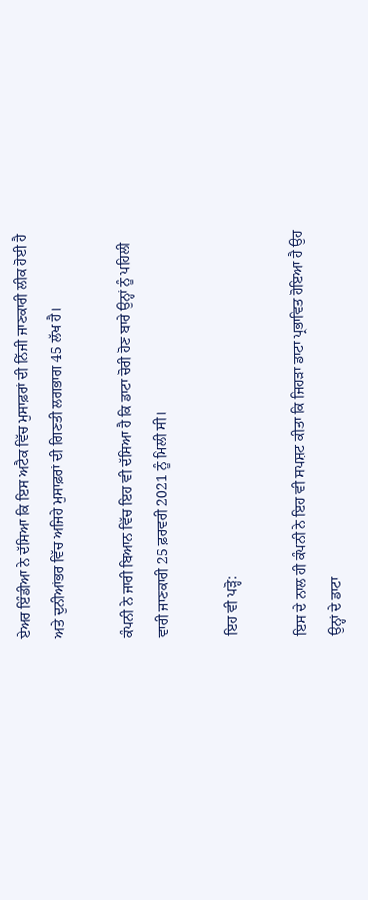ਏਅਰ ਇੰਡੀਆ ਨੇ ਦੱਸਿਆ ਕਿ ਇਸ ਅਟੈਕ ਵਿੱਚ ਮੁਸਾਫ਼ਰਾਂ ਦੀ ਨਿੱਜੀ ਜਾਣਕਾਰੀ ਲੀਕ ਹੋਈ ਹੈ ਅਤੇ ਦੁਨੀਆਂਭਰ ਵਿੱਚ ਅਜਿਹੇ ਮੁਸਾਫ਼ਰਾਂ ਦੀ ਗਿਣਤੀ ਲਗਭਾਗ 45 ਲੱਖ ਹੈ।

ਕੰਪਨੀ ਨੇ ਜਾਰੀ ਬਿਆਨ ਵਿੱਚ ਇਹ ਵੀ ਦੱਸਿਆ ਹੈ ਕਿ ਡਾਟਾ ਚੋਰੀ ਹੋਣ ਬਾਰੇ ਉਨ੍ਹਾਂ ਨੂੰ ਪਹਿਲੀ ਵਾਰੀ ਜਾਣਕਾਰੀ 25 ਫ਼ਰਵਰੀ 2021 ਨੂੰ ਮਿਲੀ ਸੀ।

ਇਹ ਵੀ ਪੜ੍ਹੋ:

ਇਸ ਦੇ ਨਾਲ ਹੀ ਕੰਪਨੀ ਨੇ ਇਹ ਵੀ ਸਪਸ਼ਟ ਕੀਤਾ ਕਿ ਜਿਹੜਾ ਡਾਟਾ ਪ੍ਰਭਾਵਿਤ ਹੋਇਆ ਹੈ ਉਹ ਉਨ੍ਹਾਂ ਦੇ ਡਾਟਾ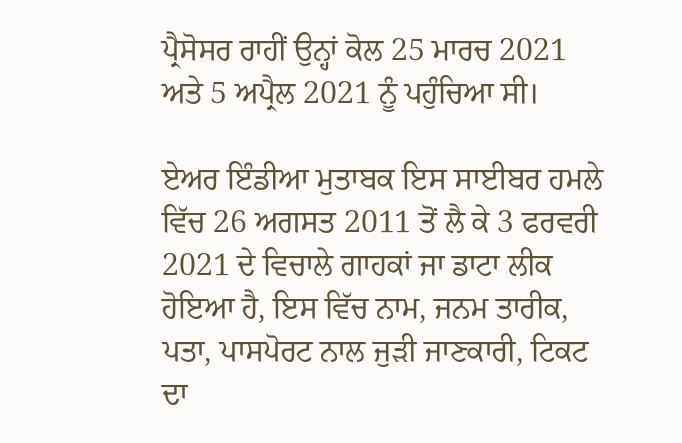ਪ੍ਰੈਸੋਸਰ ਰਾਹੀਂ ਉਨ੍ਹਾਂ ਕੋਲ 25 ਮਾਰਚ 2021 ਅਤੇ 5 ਅਪ੍ਰੈਲ 2021 ਨੂੰ ਪਹੁੰਚਿਆ ਸੀ।

ਏਅਰ ਇੰਡੀਆ ਮੁਤਾਬਕ ਇਸ ਸਾਈਬਰ ਹਮਲੇ ਵਿੱਚ 26 ਅਗਸਤ 2011 ਤੋਂ ਲੈ ਕੇ 3 ਫਰਵਰੀ 2021 ਦੇ ਵਿਚਾਲੇ ਗਾਹਕਾਂ ਜਾ ਡਾਟਾ ਲੀਕ ਹੋਇਆ ਹੈ, ਇਸ ਵਿੱਚ ਨਾਮ, ਜਨਮ ਤਾਰੀਕ, ਪਤਾ, ਪਾਸਪੋਰਟ ਨਾਲ ਜੁੜੀ ਜਾਣਕਾਰੀ, ਟਿਕਟ ਦਾ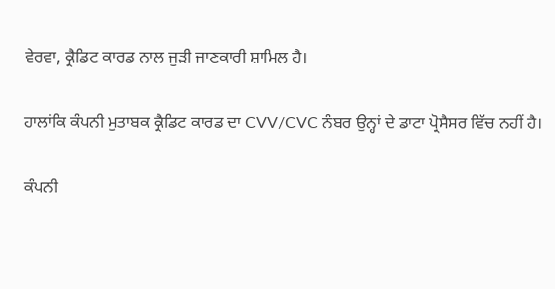ਵੇਰਵਾ, ਕ੍ਰੈਡਿਟ ਕਾਰਡ ਨਾਲ ਜੁੜੀ ਜਾਣਕਾਰੀ ਸ਼ਾਮਿਲ ਹੈ।

ਹਾਲਾਂਕਿ ਕੰਪਨੀ ਮੁਤਾਬਕ ਕ੍ਰੈਡਿਟ ਕਾਰਡ ਦਾ CVV/CVC ਨੰਬਰ ਉਨ੍ਹਾਂ ਦੇ ਡਾਟਾ ਪ੍ਰੋਸੈਸਰ ਵਿੱਚ ਨਹੀਂ ਹੈ।

ਕੰਪਨੀ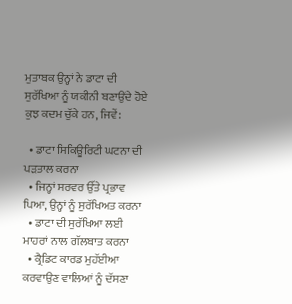ਮੁਤਾਬਕ ਉਨ੍ਹਾਂ ਨੇ ਡਾਟਾ ਦੀ ਸੁਰੱਖਿਆ ਨੂੰ ਯਕੀਨੀ ਬਣਾਉਂਦੇ ਹੋਏ ਕੁਝ ਕਦਮ ਚੁੱਕੇ ਹਨ, ਜਿਵੇਂ:

  • ਡਾਟਾ ਸਿਕਿਊਰਿਟੀ ਘਟਨਾ ਦੀ ਪੜਤਾਲ ਕਰਨਾ
  • ਜਿਨ੍ਹਾਂ ਸਰਵਰ ਉੱਤੇ ਪ੍ਰਭਾਵ ਪਿਆ, ਉਨ੍ਹਾਂ ਨੂੰ ਸੁਰੱਖਿਅਤ ਕਰਨਾ
  • ਡਾਟਾ ਦੀ ਸੁਰੱਖਿਆ ਲਈ ਮਾਹਰਾਂ ਨਾਲ ਗੱਲਬਾਤ ਕਰਨਾ
  • ਕ੍ਰੈਡਿਟ ਕਾਰਡ ਮੁਹੱਈਆ ਕਰਵਾਉਣ ਵਾਲਿਆਂ ਨੂੰ ਦੱਸਣਾ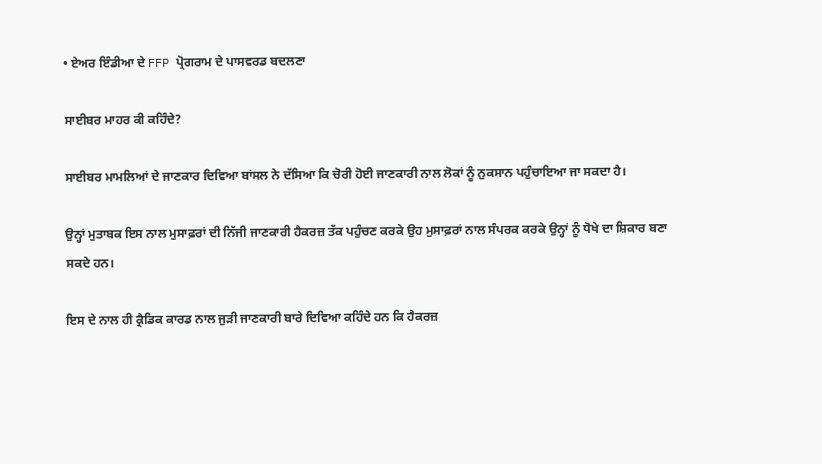• ਏਅਰ ਇੰਡੀਆ ਦੇ FFP ਪ੍ਰੋਗਰਾਮ ਦੇ ਪਾਸਵਰਡ ਬਦਲਣਾ

ਸਾਈਬਰ ਮਾਹਰ ਕੀ ਕਹਿੰਦੇ?

ਸਾਈਬਰ ਮਾਮਲਿਆਂ ਦੇ ਜਾਣਕਾਰ ਦਿਵਿਆ ਬਾਂਸਲ ਨੇ ਦੱਸਿਆ ਕਿ ਚੋਰੀ ਹੋਈ ਜਾਣਕਾਰੀ ਨਾਲ ਲੋਕਾਂ ਨੂੰ ਨੁਕਸਾਨ ਪਹੁੰਚਾਇਆ ਜਾ ਸਕਦਾ ਹੈ।

ਉਨ੍ਹਾਂ ਮੁਤਾਬਕ ਇਸ ਨਾਲ ਮੁਸਾਫ਼ਰਾਂ ਦੀ ਨਿੱਜੀ ਜਾਣਕਾਰੀ ਹੈਕਰਜ਼ ਤੱਕ ਪਹੁੰਚਣ ਕਰਕੇ ਉਹ ਮੁਸਾਫ਼ਰਾਂ ਨਾਲ ਸੰਪਰਕ ਕਰਕੇ ਉਨ੍ਹਾਂ ਨੂੰ ਧੋਖੇ ਦਾ ਸ਼ਿਕਾਰ ਬਣਾ ਸਕਦੇ ਹਨ।

ਇਸ ਦੇ ਨਾਲ ਹੀ ਕ੍ਰੈਡਿਕ ਕਾਰਡ ਨਾਲ ਜੁੜੀ ਜਾਣਕਾਰੀ ਬਾਰੇ ਦਿਵਿਆ ਕਹਿੰਦੇ ਹਨ ਕਿ ਹੈਕਰਜ਼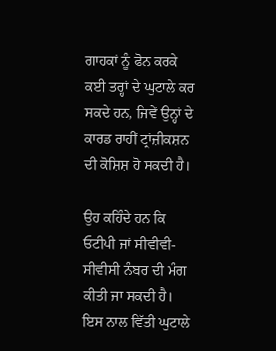ਗਾਹਕਾਂ ਨੂੰ ਫੋਨ ਕਰਕੇ ਕਈ ਤਰ੍ਹਾਂ ਦੇ ਘੁਟਾਲੇ ਕਰ ਸਕਦੇ ਹਨ, ਜਿਵੇਂ ਉਨ੍ਹਾਂ ਦੇ ਕਾਰਡ ਰਾਹੀਂ ਟ੍ਰਾਂਜ਼ੀਕਸ਼ਨ ਦੀ ਕੋਸ਼ਿਸ਼ ਹੋ ਸਕਦੀ ਹੈ।

ਉਹ ਕਹਿੰਦੇ ਹਨ ਕਿ ਓਟੀਪੀ ਜਾਂ ਸੀਵੀਵੀ-ਸੀਵੀਸੀ ਨੰਬਰ ਦੀ ਮੰਗ ਕੀਤੀ ਜਾ ਸਕਦੀ ਹੈ। ਇਸ ਨਾਲ ਵਿੱਤੀ ਘੁਟਾਲੇ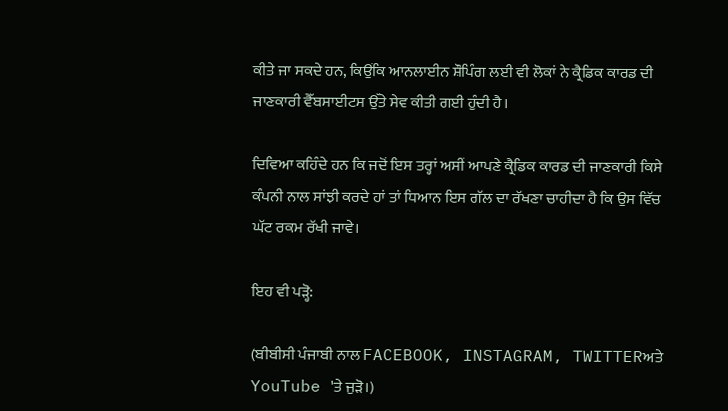ਕੀਤੇ ਜਾ ਸਕਦੇ ਹਨ, ਕਿਉਂਕਿ ਆਨਲਾਈਨ ਸ਼ੌਪਿੰਗ ਲਈ ਵੀ ਲੋਕਾਂ ਨੇ ਕ੍ਰੈਡਿਕ ਕਾਰਡ ਦੀ ਜਾਣਕਾਰੀ ਵੈੱਬਸਾਈਟਸ ਉੱਤੇ ਸੇਵ ਕੀਤੀ ਗਈ ਹੁੰਦੀ ਹੈ।

ਦਿਵਿਆ ਕਹਿੰਦੇ ਹਨ ਕਿ ਜਦੋਂ ਇਸ ਤਰ੍ਹਾਂ ਅਸੀਂ ਆਪਣੇ ਕ੍ਰੈਡਿਕ ਕਾਰਡ ਦੀ ਜਾਣਕਾਰੀ ਕਿਸੇ ਕੰਪਨੀ ਨਾਲ ਸਾਂਝੀ ਕਰਦੇ ਹਾਂ ਤਾਂ ਧਿਆਨ ਇਸ ਗੱਲ ਦਾ ਰੱਖਣਾ ਚਾਹੀਦਾ ਹੈ ਕਿ ਉਸ ਵਿੱਚ ਘੱਟ ਰਕਮ ਰੱਖੀ ਜਾਵੇ।

ਇਹ ਵੀ ਪੜ੍ਹੋ:

(ਬੀਬੀਸੀ ਪੰਜਾਬੀ ਨਾਲ FACEBOOK, INSTAGRAM, TWITTERਅਤੇ YouTube 'ਤੇ ਜੁੜੋ।)